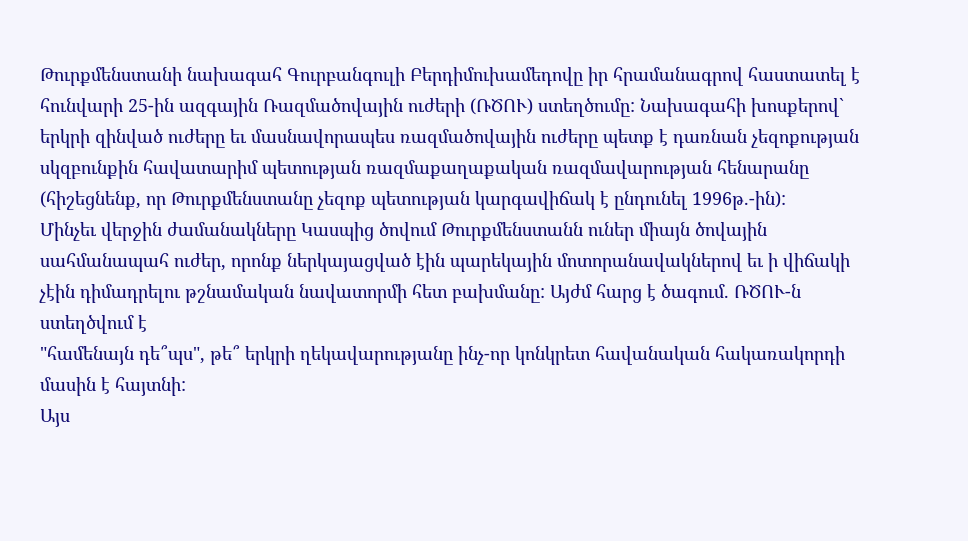Թուրքմենստանի նախագահ Գուրբանգուլի Բերդիմուխամեդովը իր հրամանագրով հաստատել է հունվարի 25-ին ազգային Ռազմածովային ուժերի (ՌԾՈՒ) ստեղծումը: Նախագահի խոսքերով` երկրի զինված ուժերը եւ մասնավորապես ռազմածովային ուժերը պետք է դառնան չեզոքության սկզբունքին հավատարիմ պետության ռազմաքաղաքական ռազմավարության հենարանը (հիշեցնենք, որ Թուրքմենստանը չեզոք պետության կարգավիճակ է ընդունել 1996թ.-ին):
Մինչեւ վերջին ժամանակները Կասպից ծովում Թուրքմենստանն ուներ միայն ծովային սահմանապահ ուժեր, որոնք ներկայացված էին պարեկային մոտորանավակներով եւ ի վիճակի չէին դիմադրելու թշնամական նավատորմի հետ բախմանը: Այժմ հարց է ծագում. ՌԾՈՒ-ն ստեղծվում է
"համենայն դե՞պս", թե՞ երկրի ղեկավարությանը ինչ-որ կոնկրետ հավանական հակառակորդի մասին է հայտնի:
Այս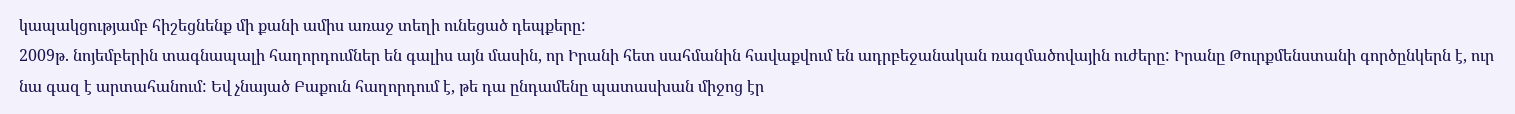կապակցությամբ հիշեցնենք մի քանի ամիս առաջ տեղի ունեցած դեպքերը:
2009թ. նոյեմբերին տագնապալի հաղորդումներ են գալիս այն մասին, որ Իրանի հետ սահմանին հավաքվում են ադրբեջանական ռազմածովային ուժերը: Իրանը Թուրքմենստանի գործընկերն է, ուր նա գազ է արտահանում: Եվ չնայած Բաքուն հաղորդում է, թե դա ընդամենը պատասխան միջոց էր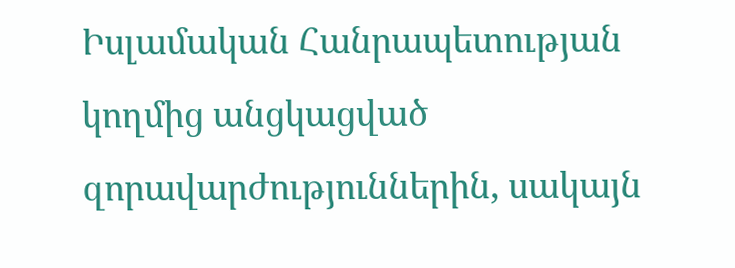Իսլամական Հանրապետության կողմից անցկացված զորավարժություններին, սակայն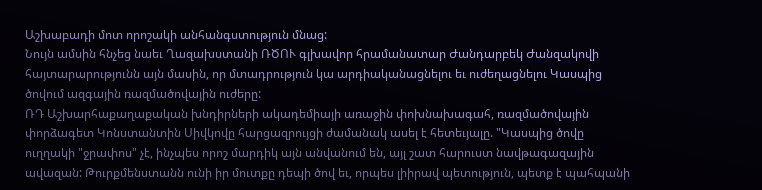Աշխաբադի մոտ որոշակի անհանգստություն մնաց:
Նույն ամսին հնչեց նաեւ Ղազախստանի ՌԾՈՒ գլխավոր հրամանատար Ժանդարբեկ Ժանզակովի հայտարարությունն այն մասին, որ մտադրություն կա արդիականացնելու եւ ուժեղացնելու Կասպից ծովում ազգային ռազմածովային ուժերը:
ՌԴ Աշխարհաքաղաքական խնդիրների ակադեմիայի առաջին փոխնախագահ, ռազմածովային փորձագետ Կոնստանտին Սիվկովը հարցազրույցի ժամանակ ասել է հետեւյալը. "Կասպից ծովը ուղղակի "ջրափոս" չէ, ինչպես որոշ մարդիկ այն անվանում են, այլ շատ հարուստ նավթագազային ավազան: Թուրքմենստանն ունի իր մուտքը դեպի ծով եւ, որպես լիիրավ պետություն, պետք է պահպանի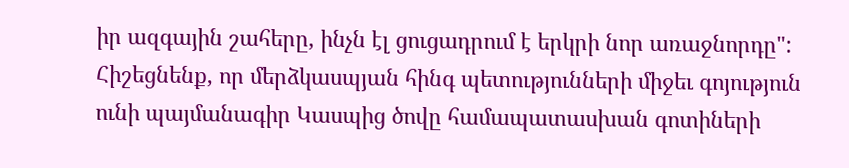իր ազգային շահերը, ինչն էլ ցուցադրում է երկրի նոր առաջնորդը":
Հիշեցնենք, որ մերձկասպյան հինգ պետությունների միջեւ գոյություն ունի պայմանագիր Կասպից ծովը համապատասխան գոտիների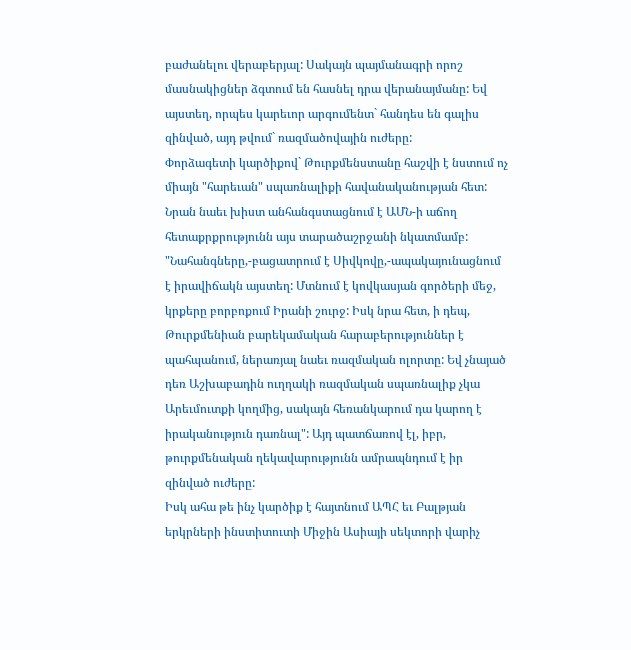բաժանելու վերաբերյալ: Սակայն պայմանագրի որոշ մասնակիցներ ձգտում են հասնել դրա վերանայմանը: Եվ այստեղ, որպես կարեւոր արգումենտ` հանդես են գալիս զինված, այդ թվում` ռազմածովային ուժերը:
Փորձագետի կարծիքով` Թուրքմենստանը հաշվի է նստում ոչ միայն "հարեւան" սպառնալիքի հավանականության հետ: Նրան նաեւ խիստ անհանգստացնում է ԱՄՆ-ի աճող հետաքրքրությունն այս տարածաշրջանի նկատմամբ:
"Նահանգները,-բացատրում է Սիվկովը,-ապակայունացնում է իրավիճակն այստեղ: Մտնում է կովկասյան գործերի մեջ, կրքերը բորբոքում Իրանի շուրջ: Իսկ նրա հետ, ի դեպ, Թուրքմենիան բարեկամական հարաբերություններ է պահպանում, ներառյալ նաեւ ռազմական ոլորտը: Եվ չնայած դեռ Աշխաբադին ուղղակի ռազմական սպառնալիք չկա Արեւմուտքի կողմից, սակայն հեռանկարում դա կարող է իրականություն դառնալ": Այդ պատճառով էլ, իբր, թուրքմենական ղեկավարությունն ամրապնդում է իր զինված ուժերը:
Իսկ ահա թե ինչ կարծիք է հայտնում ԱՊՀ եւ Բալթյան երկրների ինստիտուտի Միջին Ասիայի սեկտորի վարիչ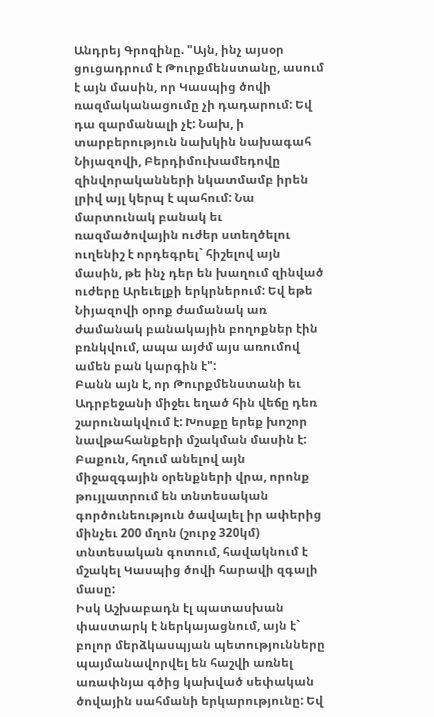Անդրեյ Գրոզինը. "Այն, ինչ այսօր ցուցադրում է Թուրքմենստանը, ասում է այն մասին, որ Կասպից ծովի ռազմականացումը չի դադարում: Եվ դա զարմանալի չէ: Նախ, ի տարբերություն նախկին նախագահ Նիյազովի, Բերդիմուխամեդովը զինվորականների նկատմամբ իրեն լրիվ այլ կերպ է պահում: Նա մարտունակ բանակ եւ ռազմածովային ուժեր ստեղծելու ուղենիշ է որդեգրել` հիշելով այն մասին, թե ինչ դեր են խաղում զինված ուժերը Արեւելքի երկրներում: Եվ եթե Նիյազովի օրոք ժամանակ առ ժամանակ բանակային բողոքներ էին բռնկվում, ապա այժմ այս առումով ամեն բան կարգին է":
Բանն այն է, որ Թուրքմենստանի եւ Ադրբեջանի միջեւ եղած հին վեճը դեռ շարունակվում է: Խոսքը երեք խոշոր նավթահանքերի մշակման մասին է: Բաքուն, հղում անելով այն միջազգային օրենքների վրա, որոնք թույլատրում են տնտեսական գործունեություն ծավալել իր ափերից մինչեւ 200 մղոն (շուրջ 320կմ) տնտեսական գոտում, հավակնում է մշակել Կասպից ծովի հարավի զգալի մասը:
Իսկ Աշխաբադն էլ պատասխան փաստարկ է ներկայացնում, այն է` բոլոր մերձկասպյան պետությունները պայմանավորվել են հաշվի առնել առափնյա գծից կախված սեփական ծովային սահմանի երկարությունը: Եվ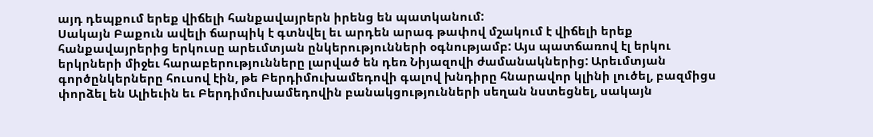այդ դեպքում երեք վիճելի հանքավայրերն իրենց են պատկանում:
Սակայն Բաքուն ավելի ճարպիկ է գտնվել եւ արդեն արագ թափով մշակում է վիճելի երեք հանքավայրերից երկուսը արեւմտյան ընկերությունների օգնությամբ: Այս պատճառով էլ երկու երկրների միջեւ հարաբերությունները լարված են դեռ Նիյազովի ժամանակներից: Արեւմտյան գործընկերները հուսով էին, թե Բերդիմուխամեդովի գալով խնդիրը հնարավոր կլինի լուծել, բազմիցս փորձել են Ալիեւին եւ Բերդիմուխամեդովին բանակցությունների սեղան նստեցնել, սակայն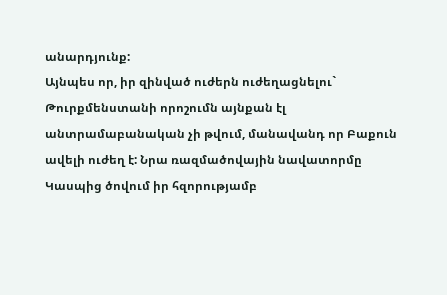անարդյունք:
Այնպես որ, իր զինված ուժերն ուժեղացնելու` Թուրքմենստանի որոշումն այնքան էլ անտրամաբանական չի թվում, մանավանդ որ Բաքուն ավելի ուժեղ է: Նրա ռազմածովային նավատորմը Կասպից ծովում իր հզորությամբ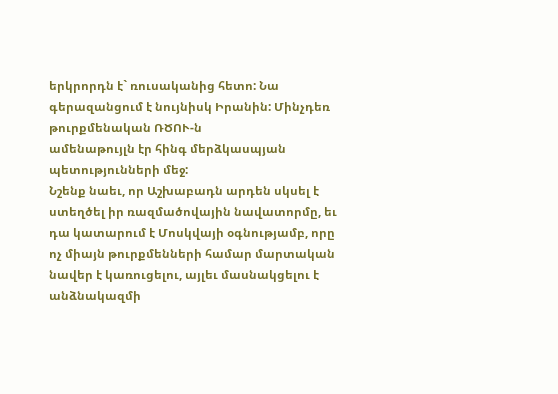երկրորդն է` ռուսականից հետո: Նա գերազանցում է նույնիսկ Իրանին: Մինչդեռ թուրքմենական ՌԾՈՒ-ն
ամենաթույլն էր հինգ մերձկասպյան պետությունների մեջ:
Նշենք նաեւ, որ Աշխաբադն արդեն սկսել է ստեղծել իր ռազմածովային նավատորմը, եւ դա կատարում է Մոսկվայի օգնությամբ, որը ոչ միայն թուրքմենների համար մարտական նավեր է կառուցելու, այլեւ մասնակցելու է անձնակազմի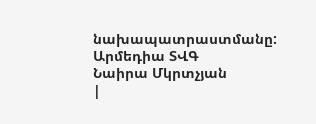նախապատրաստմանը:
Արմեդիա ՏՎԳ
Նաիրա Մկրտչյան
|